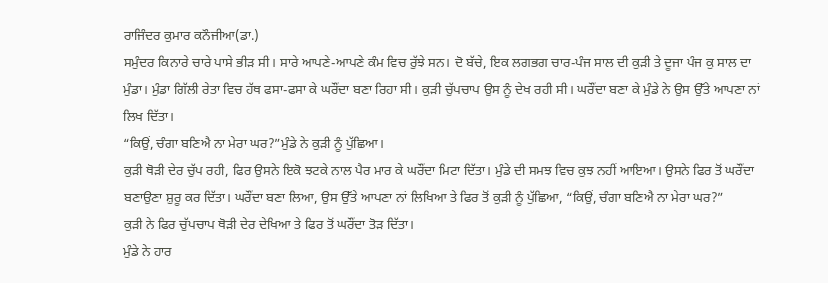ਰਾਜਿੰਦਰ ਕੁਮਾਰ ਕਨੌਜੀਆ(ਡਾ.)
ਸਮੁੰਦਰ ਕਿਨਾਰੇ ਚਾਰੇ ਪਾਸੇ ਭੀੜ ਸੀ। ਸਾਰੇ ਆਪਣੇ-ਆਪਣੇ ਕੰਮ ਵਿਚ ਰੁੱਝੇ ਸਨ। ਦੋ ਬੱਚੇ, ਇਕ ਲਗਭਗ ਚਾਰ-ਪੰਜ ਸਾਲ ਦੀ ਕੁੜੀ ਤੇ ਦੂਜਾ ਪੰਜ ਕੁ ਸਾਲ ਦਾ ਮੁੰਡਾ। ਮੁੰਡਾ ਗਿੱਲੀ ਰੇਤਾ ਵਿਚ ਹੱਥ ਫਸਾ-ਫਸਾ ਕੇ ਘਰੌਂਦਾ ਬਣਾ ਰਿਹਾ ਸੀ। ਕੁੜੀ ਚੁੱਪਚਾਪ ਉਸ ਨੂੰ ਦੇਖ ਰਹੀ ਸੀ। ਘਰੌਂਦਾ ਬਣਾ ਕੇ ਮੁੰਡੇ ਨੇ ਉਸ ਉੱਤੇ ਆਪਣਾ ਨਾਂ ਲਿਖ ਦਿੱਤਾ।
“ਕਿਉਂ, ਚੰਗਾ ਬਣਿਐ ਨਾ ਮੇਰਾ ਘਰ?”ਮੁੰਡੇ ਨੇ ਕੁੜੀ ਨੂੰ ਪੁੱਛਿਆ।
ਕੁੜੀ ਥੋੜੀ ਦੇਰ ਚੁੱਪ ਰਹੀ, ਫਿਰ ਉਸਨੇ ਇਕੋ ਝਟਕੇ ਨਾਲ ਪੈਰ ਮਾਰ ਕੇ ਘਰੌਂਦਾ ਮਿਟਾ ਦਿੱਤਾ। ਮੁੰਡੇ ਦੀ ਸਮਝ ਵਿਚ ਕੁਝ ਨਹੀਂ ਆਇਆ। ਉਸਨੇ ਫਿਰ ਤੋਂ ਘਰੌਂਦਾ ਬਣਾਉਣਾ ਸ਼ੁਰੂ ਕਰ ਦਿੱਤਾ। ਘਰੌਂਦਾ ਬਣਾ ਲਿਆ, ਉਸ ਉੱਤੇ ਆਪਣਾ ਨਾਂ ਲਿਖਿਆ ਤੇ ਫਿਰ ਤੋਂ ਕੁੜੀ ਨੂੰ ਪੁੱਛਿਆ, “ਕਿਉਂ, ਚੰਗਾ ਬਣਿਐ ਨਾ ਮੇਰਾ ਘਰ?”
ਕੁੜੀ ਨੇ ਫਿਰ ਚੁੱਪਚਾਪ ਥੋੜੀ ਦੇਰ ਦੇਖਿਆ ਤੇ ਫਿਰ ਤੋਂ ਘਰੌਂਦਾ ਤੋੜ ਦਿੱਤਾ।
ਮੁੰਡੇ ਨੇ ਹਾਰ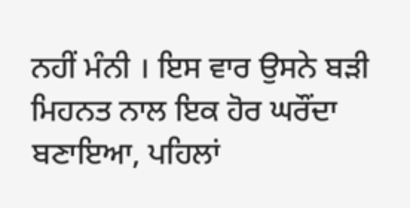ਨਹੀਂ ਮੰਨੀ । ਇਸ ਵਾਰ ਉਸਨੇ ਬੜੀ ਮਿਹਨਤ ਨਾਲ ਇਕ ਹੋਰ ਘਰੌਂਦਾ ਬਣਾਇਆ, ਪਹਿਲਾਂ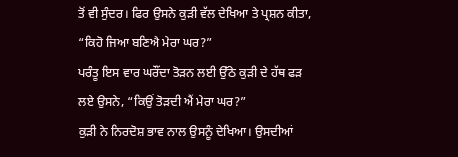ਤੋਂ ਵੀ ਸੁੰਦਰ। ਫਿਰ ਉਸਨੇ ਕੁੜੀ ਵੱਲ ਦੇਖਿਆ ਤੇ ਪ੍ਰਸ਼ਨ ਕੀਤਾ, “ਕਿਹੋ ਜਿਆ ਬਣਿਐ ਮੇਰਾ ਘਰ?”
ਪਰੰਤੂ ਇਸ ਵਾਰ ਘਰੌਂਦਾ ਤੋੜਨ ਲਈ ਉੱਠੇ ਕੁੜੀ ਦੇ ਹੱਥ ਫੜ ਲਏ ਉਸਨੇ, “ਕਿਉਂ ਤੋੜਦੀ ਐਂ ਮੇਰਾ ਘਰ?”
ਕੁੜੀ ਨੇ ਨਿਰਦੋਸ਼ ਭਾਵ ਨਾਲ ਉਸਨੂੰ ਦੇਖਿਆ। ਉਸਦੀਆਂ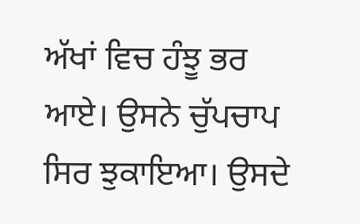ਅੱਖਾਂ ਵਿਚ ਹੰਝੂ ਭਰ ਆਏ। ਉਸਨੇ ਚੁੱਪਚਾਪ ਸਿਰ ਝੁਕਾਇਆ। ਉਸਦੇ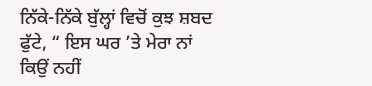ਨਿੱਕੇ-ਨਿੱਕੇ ਬੁੱਲ੍ਹਾਂ ਵਿਚੋਂ ਕੁਝ ਸ਼ਬਦ ਫੁੱਟੇ, “ ਇਸ ਘਰ ’ਤੇ ਮੇਰਾ ਨਾਂ ਕਿਉਂ ਨਹੀਂ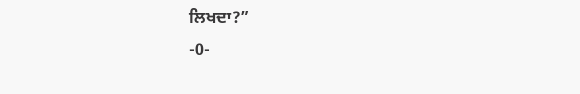ਲਿਖਦਾ?”
-0-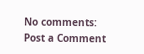No comments:
Post a Comment